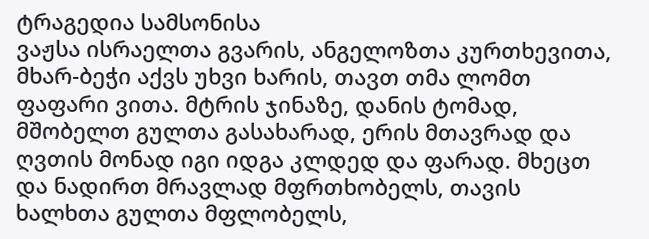ტრაგედია სამსონისა
ვაჟსა ისრაელთა გვარის, ანგელოზთა კურთხევითა, მხარ-ბეჭი აქვს უხვი ხარის, თავთ თმა ლომთ ფაფარი ვითა. მტრის ჯინაზე, დანის ტომად, მშობელთ გულთა გასახარად, ერის მთავრად და ღვთის მონად იგი იდგა კლდედ და ფარად. მხეცთ და ნადირთ მრავლად მფრთხობელს, თავის ხალხთა გულთა მფლობელს,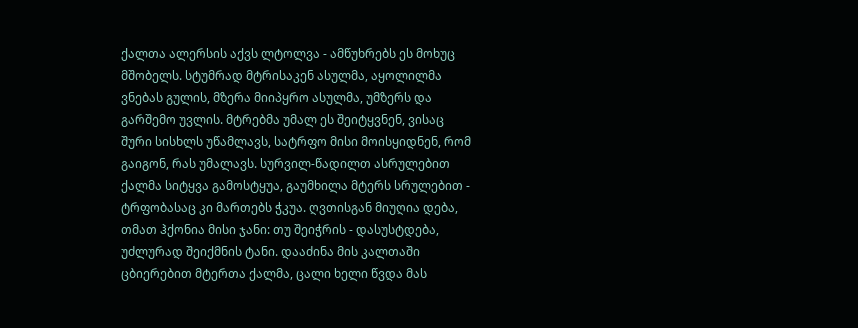ქალთა ალერსის აქვს ლტოლვა - ამწუხრებს ეს მოხუც მშობელს. სტუმრად მტრისაკენ ასულმა, აყოლილმა ვნებას გულის, მზერა მიიპყრო ასულმა, უმზერს და გარშემო უვლის. მტრებმა უმალ ეს შეიტყვნენ, ვისაც შური სისხლს უწამლავს, სატრფო მისი მოისყიდნენ, რომ გაიგონ, რას უმალავს. სურვილ-წადილთ ასრულებით ქალმა სიტყვა გამოსტყუა, გაუმხილა მტერს სრულებით - ტრფობასაც კი მართებს ჭკუა. ღვთისგან მიუღია დება, თმათ ჰქონია მისი ჯანი: თუ შეიჭრის - დასუსტდება, უძლურად შეიქმნის ტანი. დააძინა მის კალთაში ცბიერებით მტერთა ქალმა, ცალი ხელი წვდა მას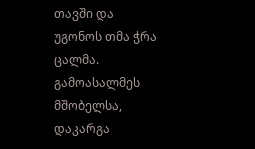თავში და უგონოს თმა ჭრა ცალმა. გამოასალმეს მშობელსა, დაკარგა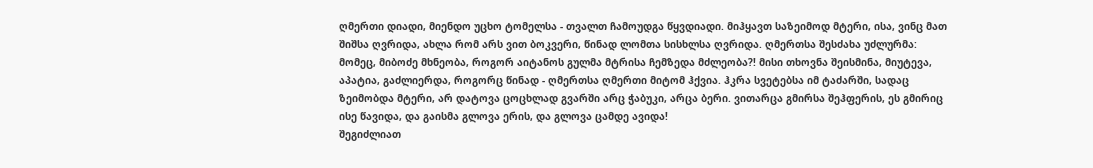ღმერთი დიადი, მიენდო უცხო ტომელსა - თვალთ ჩამოუდგა წყვდიადი. მიჰყავთ საზეიმოდ მტერი, ისა, ვინც მათ შიშსა ღვრიდა, ახლა რომ არს ვით ბოკვერი, წინად ლომთა სისხლსა ღვრიდა. ღმერთსა შესძახა უძლურმა: მომეც, მიბოძე მხნეობა, როგორ აიტანოს გულმა მტრისა ჩემზედა მძლეობა?! მისი თხოვნა შეისმინა, მიუტევა, აპატია, გაძლიერდა, როგორც წინად - ღმერთსა ღმერთი მიტომ ჰქვია. ჰკრა სვეტებსა იმ ტაძარში, სადაც ზეიმობდა მტერი, არ დატოვა ცოცხლად გვარში არც ჭაბუკი, არცა ბერი. ვითარცა გმირსა შეჰფერის, ეს გმირიც ისე წავიდა, და გაისმა გლოვა ერის, და გლოვა ცამდე ავიდა!
შეგიძლიათ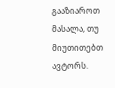გააზიაროთ მასალა, თუ მიუთითებთ ავტორს.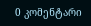0 კომენტარი